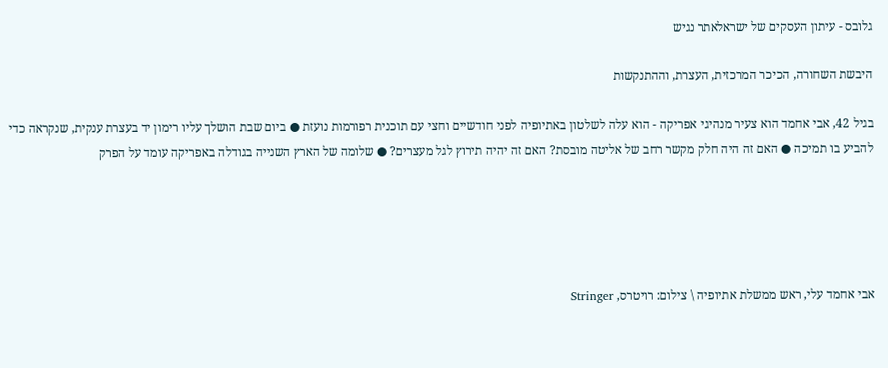גלובס - עיתון העסקים של ישראלאתר נגיש

היבשת השחורה, הכיכר המרכזית, העצרת, וההתנקשות

בגיל 42, אבי אחמד הוא צעיר מנהיגי אפריקה - הוא עלה לשלטון באתיופיה לפני חודשיים וחצי עם תוכנית רפורמות נועזת ● ביום שבת הושלך עליו רימון יד בעצרת ענקית, שנקראה כדי להביע בו תמיכה ● האם זה היה חלק מקשר רחב של אליטה מובסת? האם זה יהיה תירוץ לגל מעצרים? ● שלומה של הארץ השנייה בגודלה באפריקה עומד על הפרק





אבי אחמד עלי, ראש ממשלת אתיופיה \ צילום: רויטרס, Stringer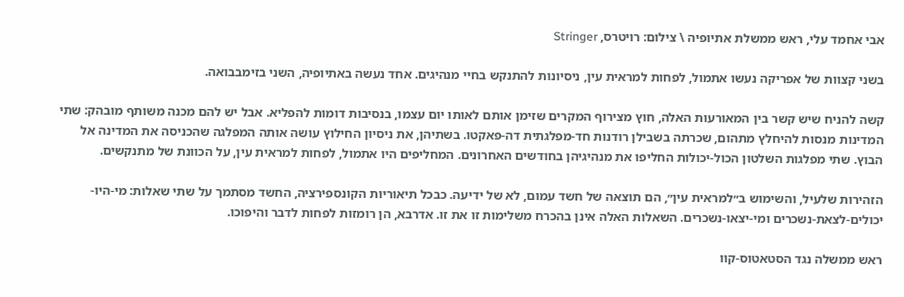אבי אחמד עלי, ראש ממשלת אתיופיה \ צילום: רויטרס, Stringer

בשני קצוות של אפריקה נעשו אתמול, לפחות למראית עין, ניסיונות להתנקש בחיי מנהיגים. אחד נעשה באתיופיה, השני בזימבבואה.

קשה להניח שיש קשר בין המאורעות האלה, חוץ מצירוף המקרים שזימן אותם לאותו יום עצמו, בנסיבות דומות להפליא. אבל יש להם מכנה משותף מובהק: שתי המדינות מנסות להיחלץ מתהום, שכרתה בשבילן רודנות חד-מפלגתית דה-פאקטו. בשתיהן, את ניסיון החילוץ עושה אותה המפלגה שהכניסה את המדינה אל הבוץ. שתי מפלגות השלטון הכול-יכולות החליפו את מנהיגיהן בחודשים האחרונים. המחליפים היו אתמול, לפחות למראית עין, על הכוונת של מתנקשים.

הזהירות שלעיל, והשימוש ב״למראית עין״, הם תוצאה של חשד עמום, לא של ידיעה. כבכל תיאוריות הקונספירציה, החשד מסתמך על שתי שאלות: מי-היו-יכולים-לצאת-נשכרים ומי-יצאו-נשכרים. השאלות האלה אינן בהכרח משלימות זו את זו. אדרבא, הן רומזות לפחות לדבר והיפוכו.

ראש ממשלה נגד הסטאטוס-קוו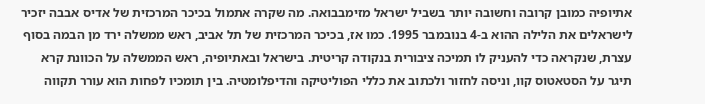אתיופיה כמובן קרובה וחשובה יותר בשביל ישראל מזימבבואה. מה שקרה אתמול בכיכר המרכזית של אדיס אבבה יזכיר לישראלים את הלילה ההוא ב-4 בנובמבר 1995. כמו אז, בכיכר המרכזית של תל אביב, ראש ממשלה ירד מן הבמה בסוף עצרת, שנקראה כדי להעניק לו תמיכה ציבורית בנקודה קריטית. בישראל ובאתיופיה, ראש הממשלה על הכוונת קרא תיגר על הסטאטוס קוו, וניסה לחזור ולכתוב את כללי הפוליטיקה והדיפלומטיה. בין תומכיו לפחות הוא עורר תקווה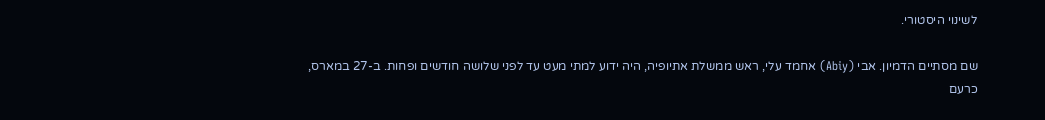לשינוי היסטורי.

שם מסתיים הדמיון. אבי (Abiy) אחמד עלי, ראש ממשלת אתיופיה, היה ידוע למתי מעט עד לפני שלושה חודשים ופחות. ב-27 במארס, כרעם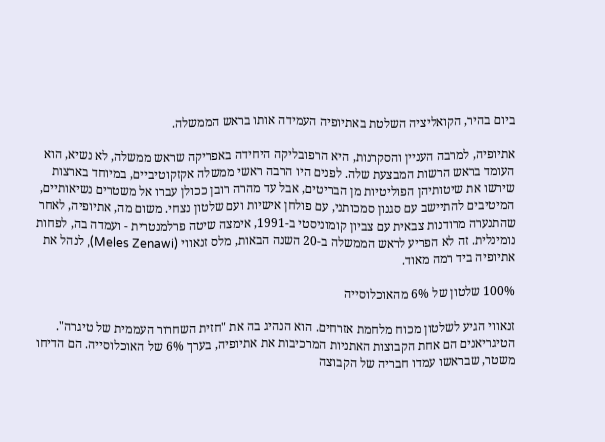ביום בהיר, הקואליציה השלטת באתיופיה העמידה אותו בראש הממשלה.

אתיופיה, למרבה העניין והסקרנות, היא הרפובליקה היחידה באפריקה שראש ממשלה, לא נשיא, הוא העומד בראש הרשות המבצעת שלה. לפנים היו הרבה ראשי ממשלה אקזקוטיביים, במיוחד בארצות שירשו את שיטותיהן הפוליטיות מן הבריטים, אבל עד מהרה רובן ככולן עברו אל משטרים נשיאותיים, המיטיבים להתיישב עם סגנון סמכותני, עם פולחן אישיות ועם שלטון נצחי. משום מה, אתיופיה, לאחר שהתנערה מרודנות צבאית עם צביון קומוניסטי ב-1991, אימצה שיטה פרלמנטרית - ועמדה בה, לפחות נומינלית. זה לא הפריע לראש הממשלה ב-20 השנה הבאות, מלס זנאווי (Meles Zenawi), לנהל את אתיופיה ביד רמה מאוד.

100% שלטון של 6% מהאוכלוסייה

זנאווי הגיע לשלטון מכוח מלחמת אזרחים. הוא הנהיג בה את "חזית השחרור העממית של טיגרה". הטיגריאנים הם אחת הקבוצות האתניות המרכיבות את אתיופיה, בערך 6% של האוכלוסייה. הם הדיחו משטר, שבראשו עמדו חבריה של הקבוצה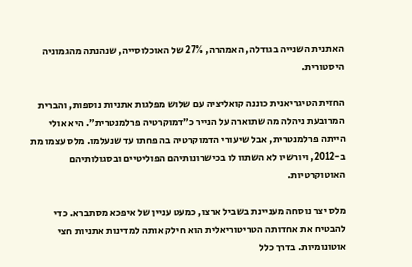האתנית השנייה בגודלה, האמהרה, 27% של האוכלוסייה, שנהנתה מהגמוניה היסטורית.

החזית הטיגריאנית כוננה קואליציה עם שלוש מפלגות אתניות נוספות, והברית המרובעת ניהלה מה שתוארה על הנייר כ״דמוקרטיה פרלמנטרית״. היא אולי הייתה פרלמנטרית, אבל שיעורי הדמוקרטיה בה פחתו עד שנעלמו. מלס עצמו מת ב-2012, ויורשיו לא השתוו לו בכישרונותיהם הפוליטיים ובסגולותיהם האוטוקרטיות.

מלס יצר נוסחה מעניינת בשביל ארצו, כמעט עניין של איפכא מסתברא. כדי להבטיח את אחדותה הטריטוריאלית הוא חילק אותה למדינות אתניות חצי אוטונומיות. בדרך כלל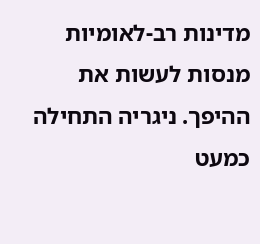מדינות רב-לאומיות מנסות לעשות את ההיפך. ניגריה התחילה כמעט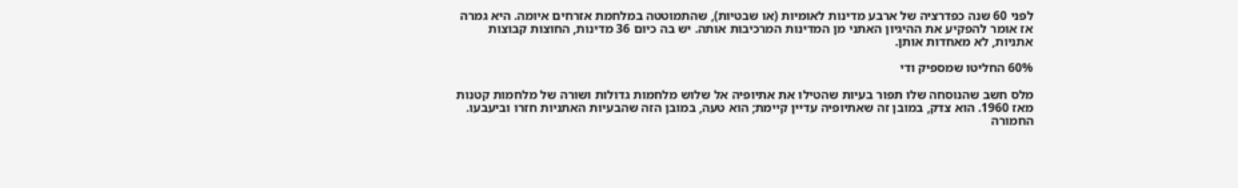לפני 60 שנה כפדרציה של ארבע מדינות לאומיות (או שבטיות), שהתמוטטה במלחמת אזרחים איומה. היא גמרה אז אומר להפקיע את ההיגיון האתני מן המדינות המרכיבות אותה. יש בה כיום 36 מדינות, החוצות קבוצות אתניות, לא מאחדות אותן.

60% החליטו שמספיק ודי

מלס חשב שהנוסחה שלו תפור בעיות שהטילו את אתיופיה אל שלוש מלחמות גדולות ושורה של מלחמות קטנות מאז 1960. הוא צדק, במובן זה שאתיופיה עדיין קיימת; הוא טעה, במובן הזה שהבעיות האתניות חזרו וביעבעו. החמורה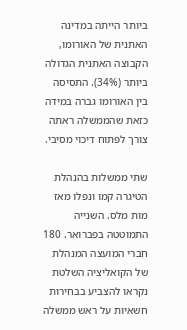ביותר הייתה במדינה האתנית של האורומו, הקבוצה האתנית הגדולה ביותר (34%). התסיסה בין האורומו גברה במידה כזאת שהממשלה ראתה צורך לפתוח דיכוי מסיבי.

שתי ממשלות בהנהלת הטיגרה קמו ונפלו מאז מות מלס. השנייה התמוטטה בפברואר. 180 חברי המועצה המנהלת של הקואליציה השלטת נקראו להצביע בבחירות חשאיות על ראש ממשלה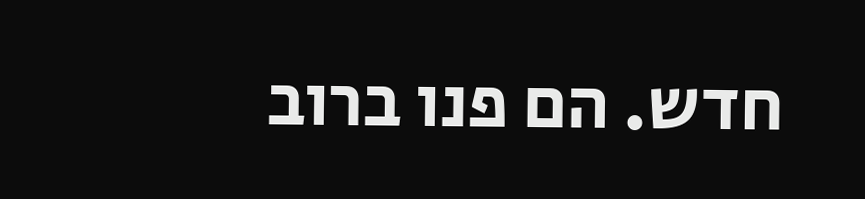חדש. הם פנו ברוב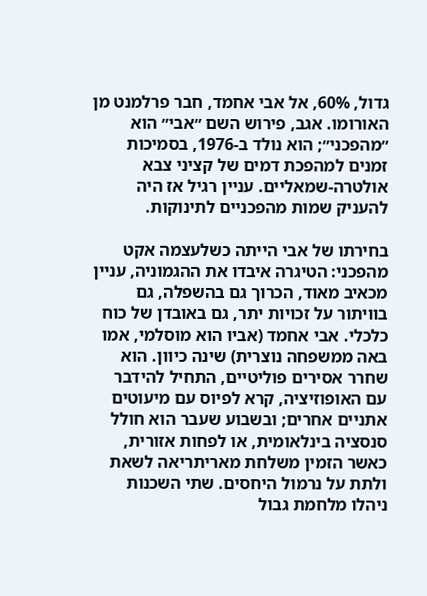גדול, 60%, אל אבי אחמד, חבר פרלמנט מן האורומו. אגב, פירוש השם ״אבי״ הוא ״מהפכני״; הוא נולד ב-1976, בסמיכות זמנים למהפכת דמים של קציני צבא אולטרה-שמאליים. עניין רגיל אז היה להעניק שמות מהפכניים לתינוקות.

בחירתו של אבי הייתה כשלעצמה אקט מהפכני: הטיגרה איבדו את ההגמוניה, עניין מכאיב מאוד, הכרוך גם בהשפלה, גם בוויתור על זכויות יתר, גם באובדן של כוח כלכלי. אבי אחמד (אביו הוא מוסלמי, אמו באה ממשפחה נוצרית) שינה כיוון. הוא שחרר אסירים פוליטיים, התחיל להידבר עם האופוזיציה, קרא לפיוס עם מיעוטים אתניים אחרים; ובשבוע שעבר הוא חולל סנסציה בינלאומית, או לפחות אזורית, כאשר הזמין משלחת מאריתריאה לשאת ולתת על נרמול היחסים. שתי השכנות ניהלו מלחמת גבול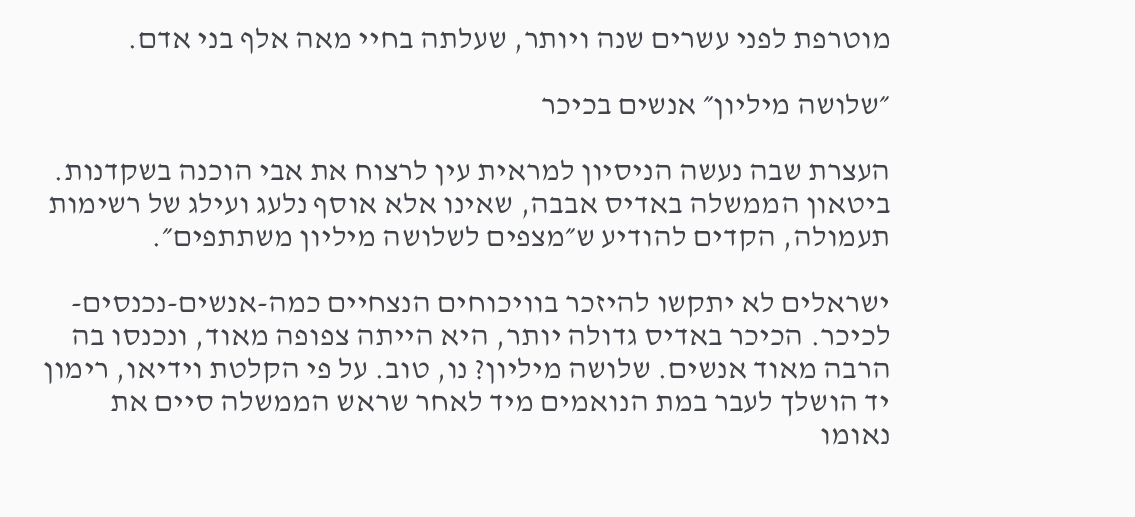מוטרפת לפני עשרים שנה ויותר, שעלתה בחיי מאה אלף בני אדם.

״שלושה מיליון״ אנשים בכיכר

העצרת שבה נעשה הניסיון למראית עין לרצוח את אבי הוכנה בשקדנות. ביטאון הממשלה באדיס אבבה, שאינו אלא אוסף נלעג ועילג של רשימות תעמולה, הקדים להודיע ש״מצפים לשלושה מיליון משתתפים״.

ישראלים לא יתקשו להיזכר בוויכוחים הנצחיים כמה-אנשים-נכנסים-לכיכר. הכיכר באדיס גדולה יותר, היא הייתה צפופה מאוד, ונכנסו בה הרבה מאוד אנשים. שלושה מיליון? נו, טוב. על פי הקלטת וידיאו, רימון יד הושלך לעבר במת הנואמים מיד לאחר שראש הממשלה סיים את נאומו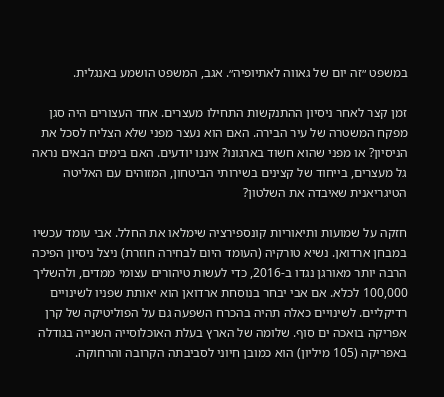במשפט ״זה יום של גאווה לאתיופיה״. אגב, המשפט הושמע באנגלית.

זמן קצר לאחר ניסיון ההתנקשות התחילו מעצרים. אחד העצורים היה סגן מפקח המשטרה של עיר הבירה. האם הוא נעצר מפני שלא הצליח לסכל את הניסיון? או מפני שהוא חשוד בארגונו? איננו יודעים. האם בימים הבאים נראה גל מעצרים, בייחוד של קצינים בשירותי הביטחון, המזוהים עם האליטה הטיגריאנית שאיבדה את השלטון?

חזקה על שמועות ותיאוריות קונספירציה שימלאו את החלל. אבי עומד עכשיו במבחן ארדואן. נשיא טורקיה (העומד היום לבחירה חוזרת) ניצל ניסיון הפיכה הרבה יותר מאורגן נגדו ב-2016, כדי לעשות טיהורים עצומי ממדים, ולהשליך 100,000 לכלא. אם אבי יבחר בנוסחת ארדואן הוא יאותת שפניו לשינויים רדיקליים. לשינויים כאלה תהיה בהכרח השפעה גם על הפוליטיקה של קרן אפריקה בואכה ים סוף. שלומה של הארץ בעלת האוכלוסייה השנייה בגודלה באפריקה (105 מיליון) הוא כמובן חיוני לסביבתה הקרובה והרחוקה.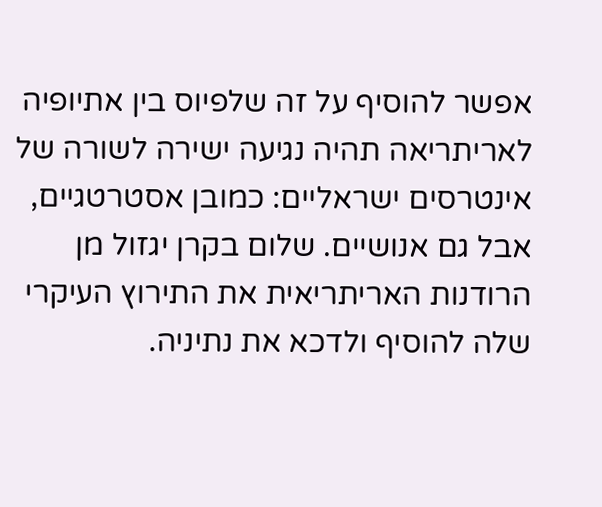אפשר להוסיף על זה שלפיוס בין אתיופיה לאריתריאה תהיה נגיעה ישירה לשורה של אינטרסים ישראליים: כמובן אסטרטגיים, אבל גם אנושיים. שלום בקרן יגזול מן הרודנות האריתריאית את התירוץ העיקרי שלה להוסיף ולדכא את נתיניה.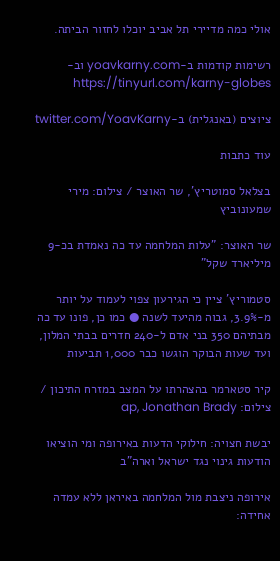אולי כמה מדיירי תל אביב יוכלו לחזור הביתה.

רשימות קודמות ב-yoavkarny.com וב- https://tinyurl.com/karny-globes

ציוצים (באנגלית) ב-twitter.com/YoavKarny

עוד כתבות

בצלאל סמוטריץ', שר האוצר / צילום: מירי שמעונוביץ

שר האוצר: "עלות המלחמה עד כה נאמדת בכ-9 מיליארד שקל"

סטמוריץ' ציין כי הגירעון צפוי לעמוד על יותר מ-3.9%, גבוה מהיעד לשנה ● כמו כן, פונו עד כה מבתיהם 350 בני אדם ל-240 חדרים בבתי המלון, ועד שעות הבוקר הוגשו כבר 1,000 תביעות

קיר סטארמר בהצהרתו על המצב במזרח התיכון / צילום: ap, Jonathan Brady

יבשת חצויה: חילוקי הדעות באירופה ומי הוציאו הודעות גינוי נגד ישראל וארה"ב

אירופה ניצבת מול המלחמה באיראן ללא עמדה אחידה: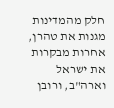חלק מהמדינות מגנות את טהרן, אחרות מבקרות את ישראל וארה"ב, ורובן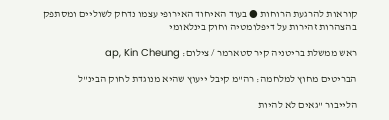קוראות להרגעת הרוחות ● בעוד האיחוד האירופי עצמו נדחק לשוליים ומסתפק בהצהרות זהירות על דיפלומטיה וחוק בינלאומי

ראש ממשלת בריטניה קיר סטארמר / צילום: ap, Kin Cheung

הבריטים מחוץ למלחמה: רה"מ קיבל ייעוץ שהיא מנוגדת לחוק הבינ"ל

הלייבור "גאים לא להיות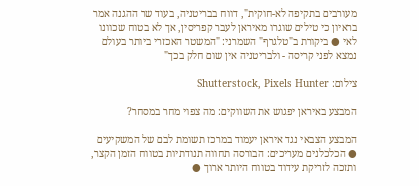מעורבים בתקיפה לא-חוקית", דווח בבריטניה, בעוד שר ההגנה אמר בראיון כי טילים שוגרו מאיראן לעבר קפריסין, אך לא בטוח שכוונו לאי ● ביקורת ב"טלגרף" השמרני: "המשטר האכזרי ביותר בעולם נמצא לפני קריסה - ולבריטניה אין שום חלק בכך"

צילום: Shutterstock, Pixels Hunter

המבצע באיראן יפגוש את השווקים: מה צפוי מחר במסחר?

המבצע הצבאי נגד איראן יעמוד במרכז תשומת לבם של המשקיעים ● הכלכלנים מעריכים: הבורסה תחווה תנודתיות בטווח הזמן הקצר, ותזכה לזריקת עידוד בטווח היותר ארוך ●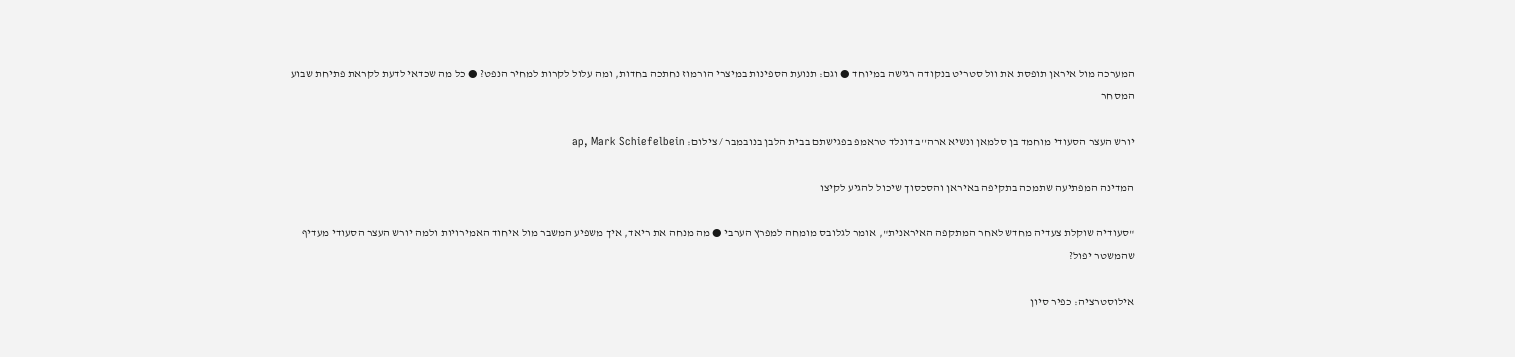המערכה מול איראן תופסת את וול סטריט בנקודה רגישה במיוחד ● וגם: תנועת הספינות במיצרי הורמוז נחתכה בחדות, ומה עלול לקרות למחיר הנפט? ● כל מה שכדאי לדעת לקראת פתיחת שבוע המסחר

יורש העצר הסעודי מוחמד בן סלמאן ונשיא ארה''ב דונלד טראמפ בפגישתם בבית הלבן בנובמבר / צילום: ap, Mark Schiefelbein

המדינה המפתיעה שתמכה בתקיפה באיראן והסכסוך שיכול להגיע לקיצו

"סעודיה שוקלת צעדיה מחדש לאחר המתקפה האיראנית", אומר לגלובס מומחה למפרץ הערבי ● מה מנחה את ריאד, איך משפיע המשבר מול איחוד האמירויות ולמה יורש העצר הסעודי מעדיף שהמשטר יפול?

אילוסטרציה: כפיר סיון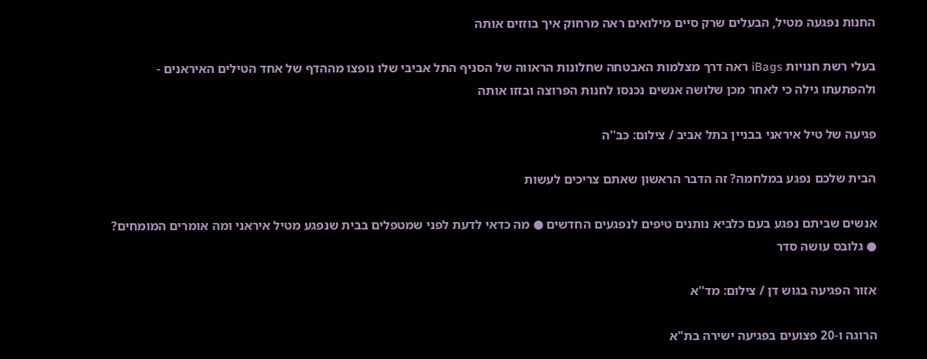החנות נפגעה מטיל, הבעלים שרק סיים מילואים ראה מרחוק איך בוזזים אותה

בעלי רשת חנויות iBags ראה דרך מצלמות האבטחה שחלונות הראווה של הסניף התל אביבי שלו נופצו מההדף של אחד הטילים האיראנים - ולהפתעתו גילה כי לאחר מכן שלושה אנשים נכנסו לחנות הפרוצה ובזזו אותה

פגיעה של טיל איראני בבניין בתל אביב / צילום: כב''ה

הבית שלכם נפגע במלחמה? זה הדבר הראשון שאתם צריכים לעשות

אנשים שביתם נפגע בעם כלביא נותנים טיפים לנפגעים החדשים ● מה כדאי לדעת לפני שמטפלים בבית שנפגע מטיל איראני ומה אומרים המומחים? ● גלובס עושה סדר

אזור הפגיעה בגוש דן / צילום: מד''א

הרוגה ו-20 פצועים בפגיעה ישירה בת"א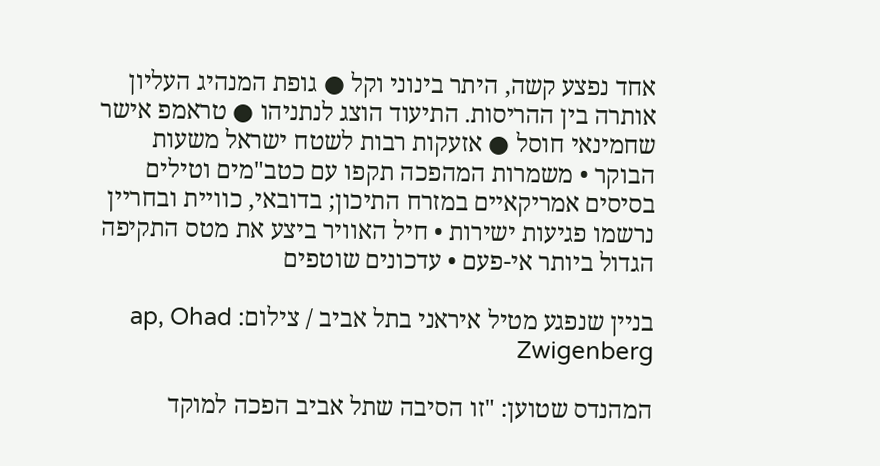אחד נפצע קשה, היתר בינוני וקל ● גופת המנהיג העליון אותרה בין ההריסות. התיעוד הוצג לנתניהו ● טראמפ אישר שחמינאי חוסל ● אזעקות רבות לשטח ישראל משעות הבוקר • משמרות המהפכה תקפו עם כטב"מים וטילים בסיסים אמריקאיים במזרח התיכון; בדובאי, כוויית ובחריין נרשמו פגיעות ישירות • חיל האוויר ביצע את מטס התקיפה הגדול ביותר אי-פעם • עדכונים שוטפים

בניין שנפגע מטיל איראני בתל אביב / צילום: ap, Ohad Zwigenberg

המהנדס שטוען: "זו הסיבה שתל אביב הפכה למוקד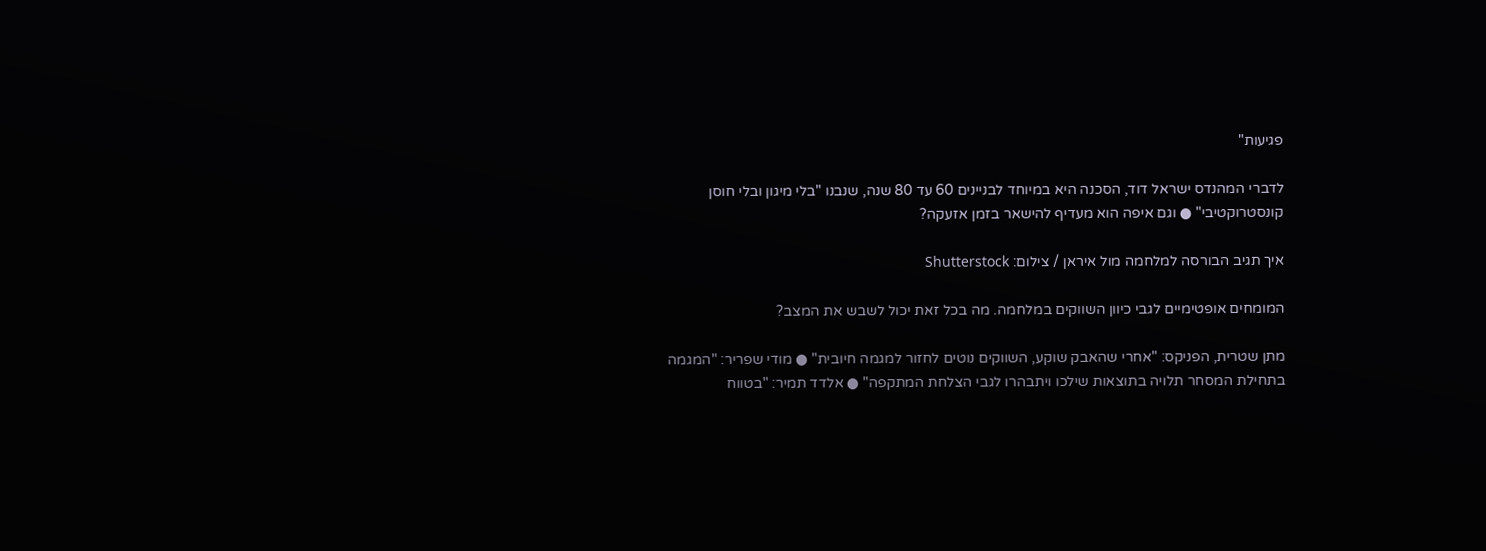פגיעות"

לדברי המהנדס ישראל דוד, הסכנה היא במיוחד לבניינים 60 עד 80 שנה, שנבנו "בלי מיגון ובלי חוסן קונסטרוקטיבי" ● וגם איפה הוא מעדיף להישאר בזמן אזעקה?

איך תגיב הבורסה למלחמה מול איראן / צילום: Shutterstock

המומחים אופטימיים לגבי כיוון השווקים במלחמה. מה בכל זאת יכול לשבש את המצב?

מתן שטרית, הפניקס: "אחרי שהאבק שוקע, השווקים נוטים לחזור למגמה חיובית" ● מודי שפריר: "המגמה בתחילת המסחר תלויה בתוצאות שילכו ויתבהרו לגבי הצלחת המתקפה" ● אלדד תמיר: "בטווח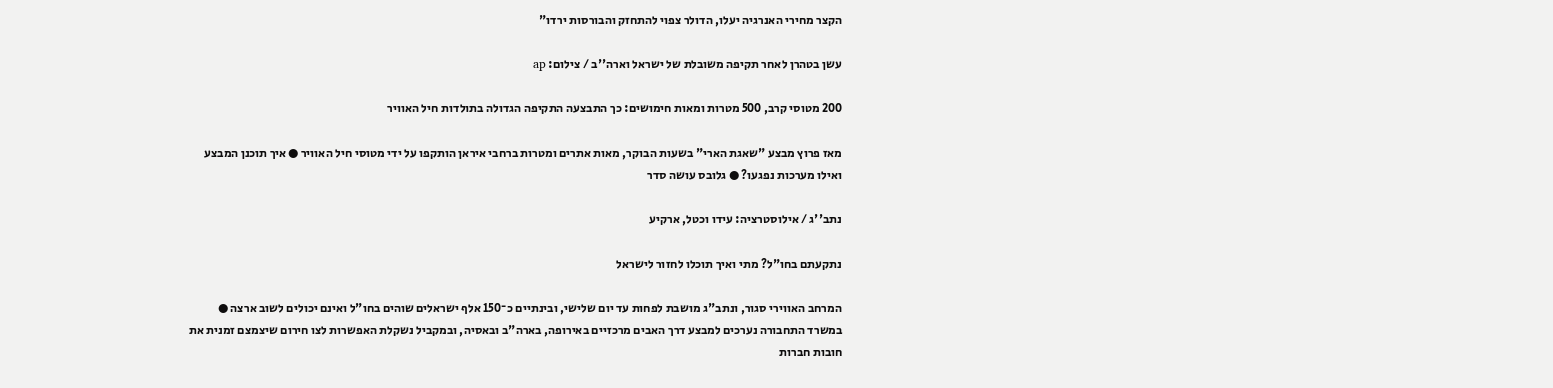הקצר מחירי האנרגיה יעלו, הדולר צפוי להתחזק והבורסות ירדו"

עשן בטהרן לאחר תקיפה משובלת של ישראל וארה''ב / צילום: ap

200 מטוסי קרב, 500 מטרות ומאות חימושים: כך התבצעה התקיפה הגדולה בתולדות חיל האוויר

מאז פרוץ מבצע "שאגת הארי" בשעות הבוקר, מאות אתרים ומטרות ברחבי איראן הותקפו על ידי מטוסי חיל האוויר ● איך תוכנן המבצע ואילו מערכות נפגעו? ● גלובס עושה סדר

נתב''ג / אילוסטרציה: עידו וכטל, ארקיע

נתקעתם בחו"ל? מתי ואיך תוכלו לחזור לישראל

המרחב האווירי סגור, ונתב"ג מושבת לפחות עד יום שלישי, ובינתיים כ־150 אלף ישראלים שוהים בחו"ל ואינם יכולים לשוב ארצה ● במשרד התחבורה נערכים למבצע דרך האבים מרכזיים באירופה, בארה"ב ובאסיה, ובמקביל נשקלת האפשרות לצו חירום שיצמצם זמנית את חובות חברות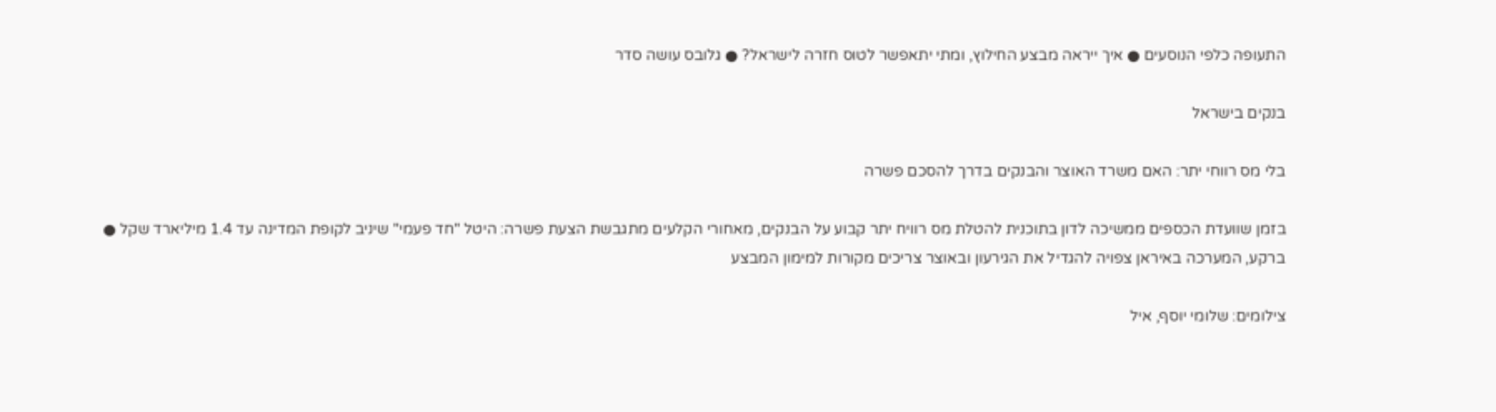התעופה כלפי הנוסעים ● איך ייראה מבצע החילוץ, ומתי יתאפשר לטוס חזרה לישראל? ● גלובס עושה סדר

בנקים בישראל

בלי מס רווחי יתר: האם משרד האוצר והבנקים בדרך להסכם פשרה

בזמן שוועדת הכספים ממשיכה לדון בתוכנית להטלת מס רוויח יתר קבוע על הבנקים, מאחורי הקלעים מתגבשת הצעת פשרה: היטל "חד פעמי" שיניב לקופת המדינה עד 1.4 מיליארד שקל ● ברקע, המערכה באיראן צפויה להגדיל את הגירעון ובאוצר צריכים מקורות למימון המבצע

צילומים: שלומי יוסף, איל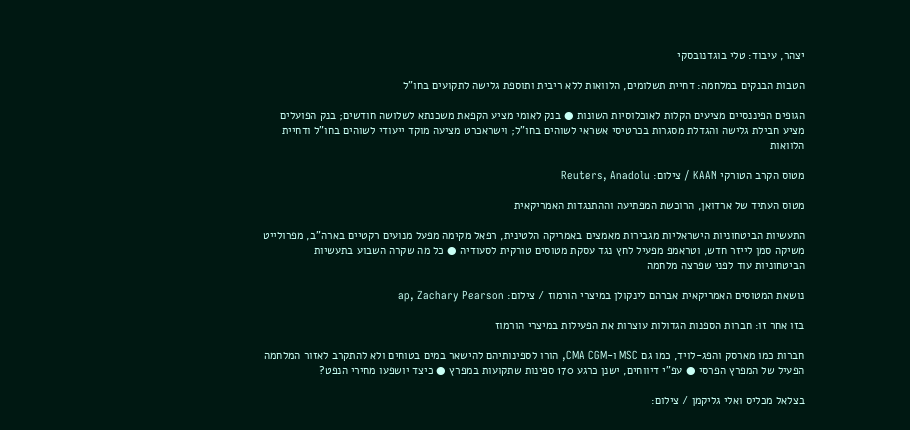יצהר, עיבוד: טלי בוגדנובסקי

הטבות הבנקים במלחמה: דחיית תשלומים, הלוואות ללא ריבית ותוספת גלישה לתקועים בחו"ל

הגופים הפיננסיים מציעים הקלות לאוכלוסיות השונות ● בנק לאומי מציע הקפאת משכנתא לשלושה חודשים; בנק הפועלים מציע חבילת גלישה והגדלת מסגרות בכרטיסי אשראי לשוהים בחו"ל; וישראכרט מציעה מוקד ייעודי לשוהים בחו"ל ודחיית הלוואות

מטוס הקרב הטורקי KAAN / צילום: Reuters, Anadolu

מטוס העתיד של ארדואן, הרוכשת המפתיעה וההתנגדות האמריקאית

התעשיות הביטחוניות הישראליות מגבירות מאמצים באמריקה הלטינית, רפאל מקימה מפעל מנועים רקטיים בארה"ב, מפרולייט משיקה סמן לייזר חדש, וטראמפ מפעיל לחץ נגד עסקת מטוסים טורקית לסעודיה ● כל מה שקרה השבוע בתעשיות הביטחוניות עוד לפני שפרצה מלחמה

נושאת המטוסים האמריקאית אברהם לינקולן במיצרי הורמוז / צילום: ap, Zachary Pearson

בזו אחר זו: חברות הספנות הגדולות עוצרות את הפעילות במיצרי הורמוז

חברות כמו מארסק והפג-לויד, כמו גם MSC ו-CMA CGM, הורו לספינותיהם להישאר במים בטוחים ולא להתקרב לאזור המלחמה הפעיל של המפרץ הפרסי ● עפ"י דיווחים, ישנן כרגע 170 ספינות שתקועות במפרץ ● כיצד יושפעו מחירי הנפט?

בצלאל מכליס ואלי גליקמן / צילום: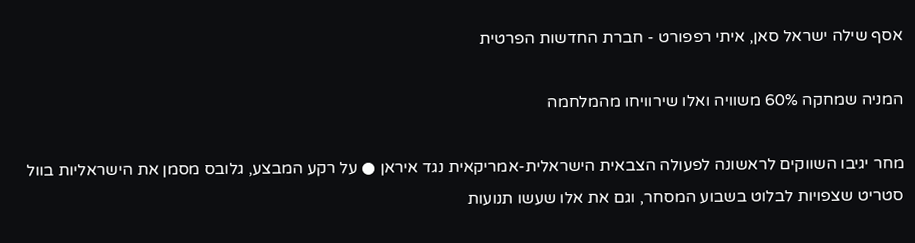אסף שילה ישראל סאן, איתי רפפורט - חברת החדשות הפרטית

המניה שמחקה 60% משוויה ואלו שירוויחו מהמלחמה

מחר יגיבו השווקים לראשונה לפעולה הצבאית הישראלית-אמריקאית נגד איראן ● על רקע המבצע, גלובס מסמן את הישראליות בוול סטריט שצפויות לבלוט בשבוע המסחר, וגם את אלו שעשו תנועות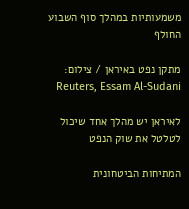משמעותיות במהלך סוף השבוע החולף

מתקן נפט באיראן / צילום: Reuters, Essam Al-Sudani

לאיראן יש מהלך אחד שיכול לטלטל את שוק הנפט

המתיחות הביטחונית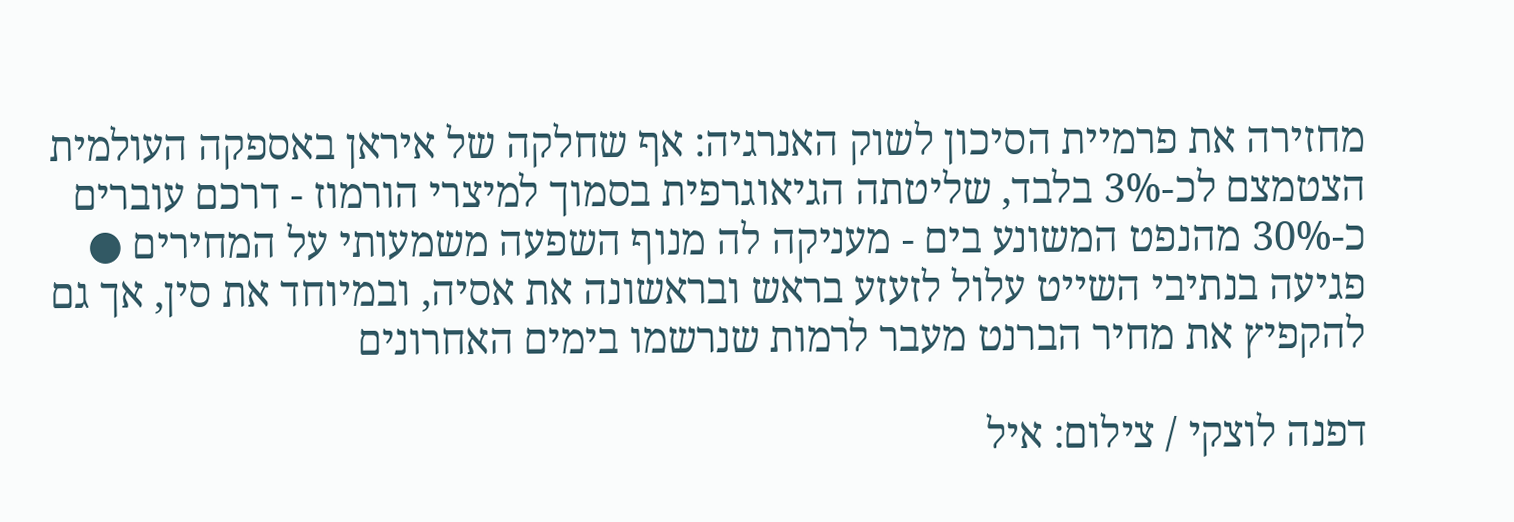מחזירה את פרמיית הסיכון לשוק האנרגיה: אף שחלקה של איראן באספקה העולמית הצטמצם לכ-3% בלבד, שליטתה הגיאוגרפית בסמוך למיצרי הורמוז - דרכם עוברים כ-30% מהנפט המשונע בים - מעניקה לה מנוף השפעה משמעותי על המחירים ● פגיעה בנתיבי השייט עלול לזעזע בראש ובראשונה את אסיה, ובמיוחד את סין, אך גם להקפיץ את מחיר הברנט מעבר לרמות שנרשמו בימים האחרונים

דפנה לוצקי / צילום: איל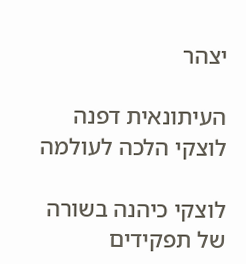יצהר

העיתונאית דפנה לוצקי הלכה לעולמה

לוצקי כיהנה בשורה של תפקידים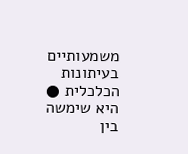משמעותיים בעיתונות הכלכלית ● היא שימשה בין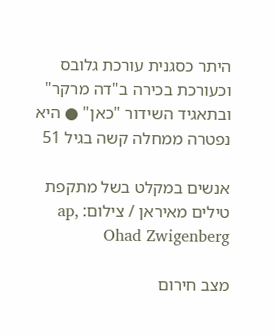היתר כסגנית עורכת גלובס וכעורכת בכירה ב"דה מרקר" ובתאגיד השידור "כאן" ● היא נפטרה ממחלה קשה בגיל 51

אנשים במקלט בשל מתקפת טילים מאיראן / צילום: ap, Ohad Zwigenberg

מצב חירום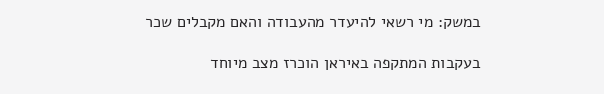במשק: מי רשאי להיעדר מהעבודה והאם מקבלים שכר

בעקבות המתקפה באיראן הוכרז מצב מיוחד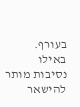בעורף. באילו נסיבות מותר להישאר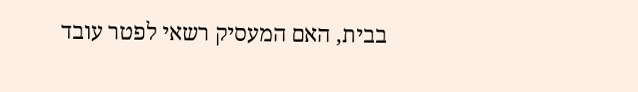בבית, האם המעסיק רשאי לפטר עובד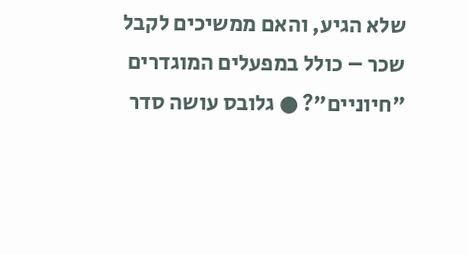שלא הגיע, והאם ממשיכים לקבל שכר – כולל במפעלים המוגדרים "חיוניים"? ● גלובס עושה סדר